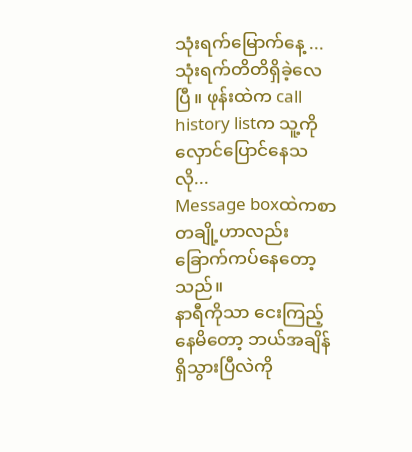သုံးရက်မြောက်နေ့ ...
သုံးရက်တိတိရှိခဲ့လေပြီ။ ဖုန်းထဲက call history listက သူ့ကိုလှောင်ပြောင်နေသလို...
Message boxထဲကစာတချို့ဟာလည်း ခြောက်ကပ်နေတော့သည်။
နာရီကိုသာ ငေးကြည့်နေမိတော့ ဘယ်အချိန်ရှိသွားပြီလဲကို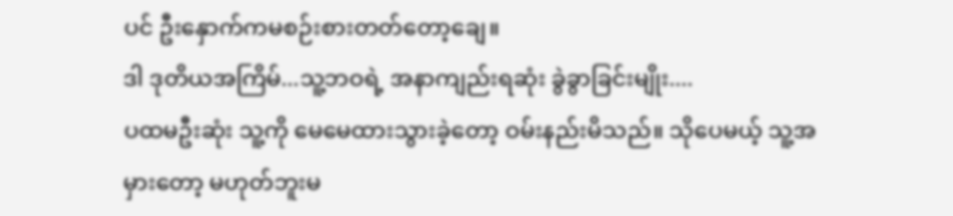ပင် ဦးနှောက်ကမစဉ်းစားတတ်တော့ချေ။
ဒါ ဒုတိယအကြိမ်...သူ့ဘဝရဲ့ အနာကျည်းရဆုံး ခွဲခွာခြင်းမျိုး....
ပထမဦးဆုံး သူ့ကို မေမေထားသွားခဲ့တော့ ဝမ်းနည်းမိသည်။ သိုပေမယ့် သူ့အမှားတော့ မဟုတ်ဘူးမ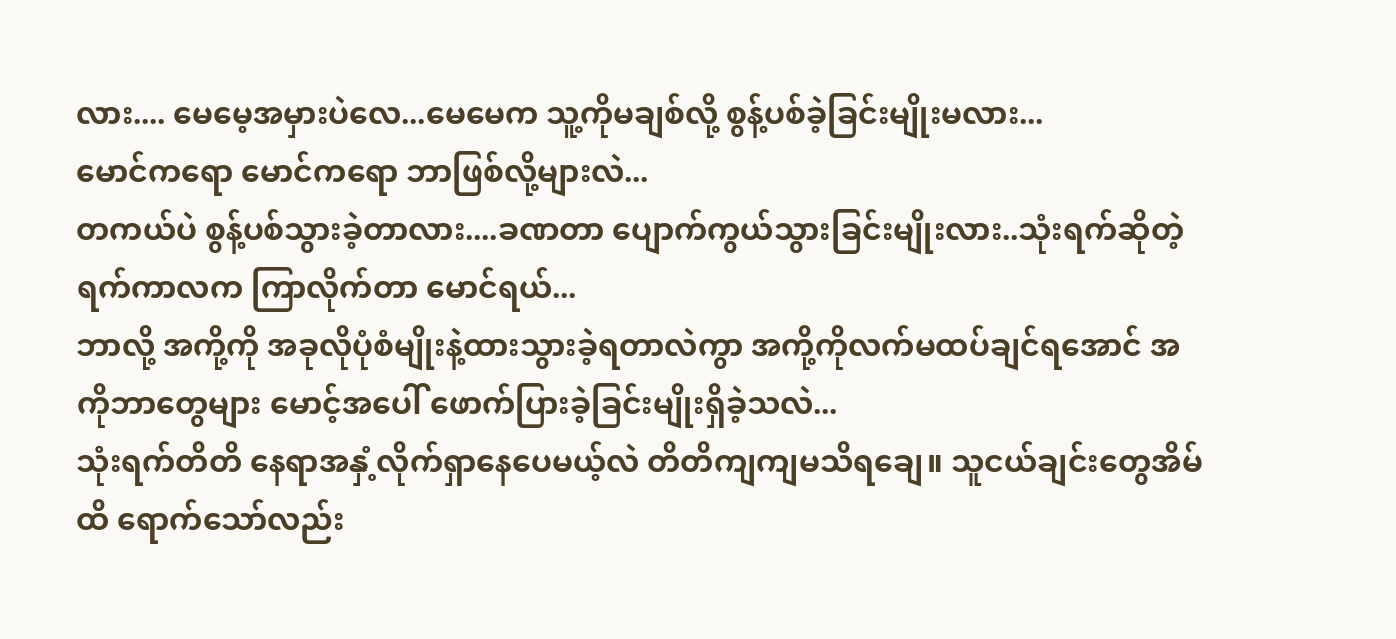လား.... မေမေ့အမှားပဲလေ...မေမေက သူ့ကိုမချစ်လို့ စွန့်ပစ်ခဲ့ခြင်းမျိုးမလား...
မောင်ကရော မောင်ကရော ဘာဖြစ်လို့များလဲ...
တကယ်ပဲ စွန့်ပစ်သွားခဲ့တာလား....ခဏတာ ပျောက်ကွယ်သွားခြင်းမျိုးလား..သုံးရက်ဆိုတဲ့ရက်ကာလက ကြာလိုက်တာ မောင်ရယ်...
ဘာလို့ အကို့ကို အခုလိုပုံစံမျိုးနဲ့ထားသွားခဲ့ရတာလဲကွာ အကို့ကိုလက်မထပ်ချင်ရအောင် အကိုဘာတွေများ မောင့်အပေါ် ဖောက်ပြားခဲ့ခြင်းမျိုးရှိခဲ့သလဲ...
သုံးရက်တိတိ နေရာအနှံ့လိုက်ရှာနေပေမယ့်လဲ တိတိကျကျမသိရချေ။ သူငယ်ချင်းတွေအိမ်ထိ ရောက်သော်လည်း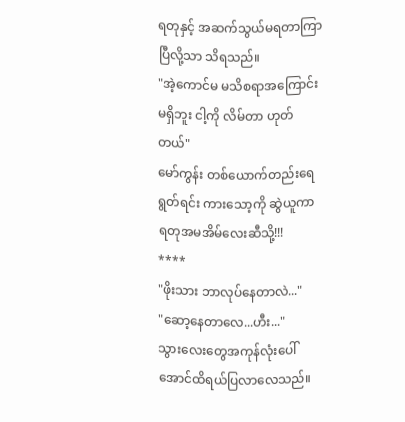ရတုနှင့် အဆက်သွယ်မရတာကြာပြီလို့သာ သိရသည်။
"အဲ့ကောင်မ မသိစရာအကြောင်းမရှိဘူး ငါ့ကို လိမ်တာ ဟုတ်တယ်"
မော်ကွန်း တစ်ယောက်တည်းရေရွတ်ရင်း ကားသော့ကို ဆွဲယူကာ ရတုအမအိမ်လေးဆီသို့!!!
****
"ဖိုးသား ဘာလုပ်နေတာလဲ..."
"ဆော့နေတာလေ...ဟီး..."
သွားလေးတွေအကုန်လုံးပေါ်အောင်ထိရယ်ပြလာလေသည်။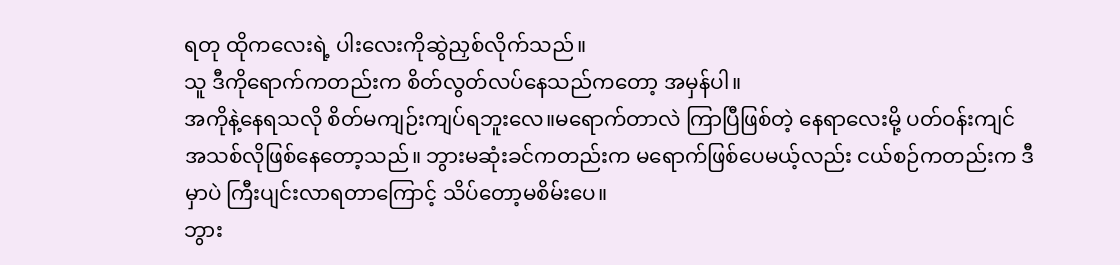ရတု ထိုကလေးရဲ့ ပါးလေးကိုဆွဲညှစ်လိုက်သည်။
သူ ဒီကိုရောက်ကတည်းက စိတ်လွတ်လပ်နေသည်ကတော့ အမှန်ပါ။
အကိုနဲ့နေရသလို စိတ်မကျဉ်းကျပ်ရဘူးလေ။မရောက်တာလဲ ကြာပြီဖြစ်တဲ့ နေရာလေးမို့ ပတ်ဝန်းကျင်အသစ်လိုဖြစ်နေတော့သည်။ ဘွားမဆုံးခင်ကတည်းက မရောက်ဖြစ်ပေမယ့်လည်း ငယ်စဉ်ကတည်းက ဒီမှာပဲ ကြီးပျင်းလာရတာကြောင့် သိပ်တော့မစိမ်းပေ။
ဘွား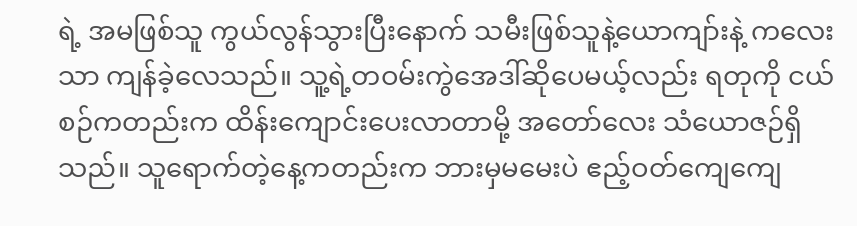ရဲ့ အမဖြစ်သူ ကွယ်လွန်သွားပြီးနောက် သမီးဖြစ်သူနဲ့ယောကျာ်းနဲ့ ကလေးသာ ကျန်ခဲ့လေသည်။ သူ့ရဲ့တဝမ်းကွဲအေဒါ်ဆိုပေမယ့်လည်း ရတုကို ငယ်စဉ်ကတည်းက ထိန်းကျောင်းပေးလာတာမို့ အတော်လေး သံယောဇဉ်ရှိသည်။ သူရောက်တဲ့နေ့ကတည်းက ဘားမှမမေးပဲ ဧည့်ဝတ်ကျေကျေ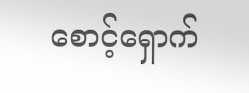စောင့်ရှောက်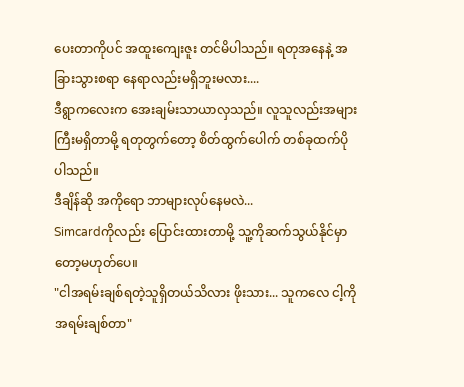ပေးတာကိုပင် အထူးကျေးဇူး တင်မိပါသည်။ ရတုအနေနဲ့ အခြားသွားစရာ နေရာလည်းမရှိဘူးမလား....
ဒီရွာကလေးက အေးချမ်းသာယာလှသည်။ လူသူလည်းအများကြီးမရှိတာမို့ ရတုတွက်တော့ စိတ်ထွက်ပေါက် တစ်ခုထက်ပိုပါသည်။
ဒီချိန်ဆို အကိုရော ဘာများလုပ်နေမလဲ...
Simcardကိုလည်း ပြောင်းထားတာမို့ သူ့ကိုဆက်သွယ်နိုင်မှာတော့မဟုတ်ပေ။
"ငါအရမ်းချစ်ရတဲ့သူရှိတယ်သိလား ဖိုးသား... သူကလေ ငါ့ကိုအရမ်းချစ်တာ"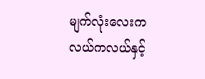မျက်လုံးလေးကလယ်ကလယ်နှင့်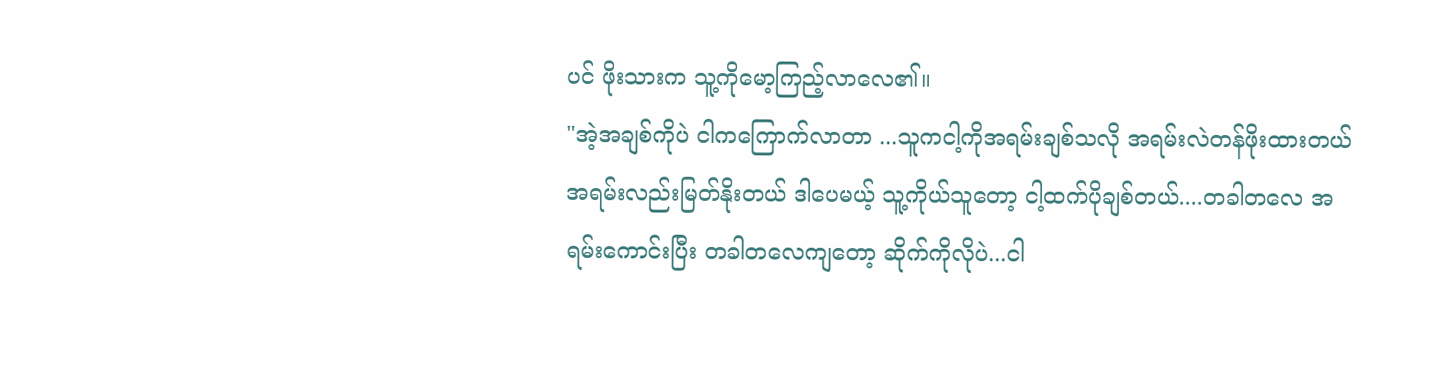ပင် ဖိုးသားက သူ့ကိုမော့ကြည့်လာလေ၏။
"အဲ့အချစ်ကိုပဲ ငါကကြောက်လာတာ ...သူကငါ့ကိုအရမ်းချစ်သလို အရမ်းလဲတန်ဖိုးထားတယ် အရမ်းလည်းမြတ်နိုးတယ် ဒါပေမယ့် သူ့ကိုယ်သူတော့ ငါ့ထက်ပိုချစ်တယ်....တခါတလေ အရမ်းကောင်းပြီး တခါတလေကျတော့ ဆိုက်ကိုလိုပဲ...ငါ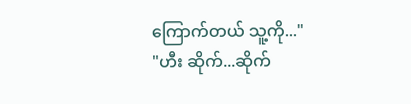ကြောက်တယ် သူ့ကို..."
"ဟီး ဆိုက်...ဆိုက်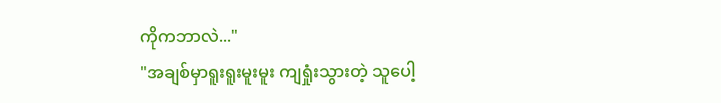ကိုကဘာလဲ..."
"အချစ်မှာရူးရူးမူးမူး ကျရှုံးသွားတဲ့ သူပေါ့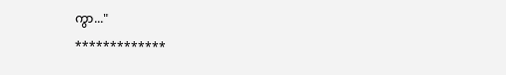ကွာ..."
*************